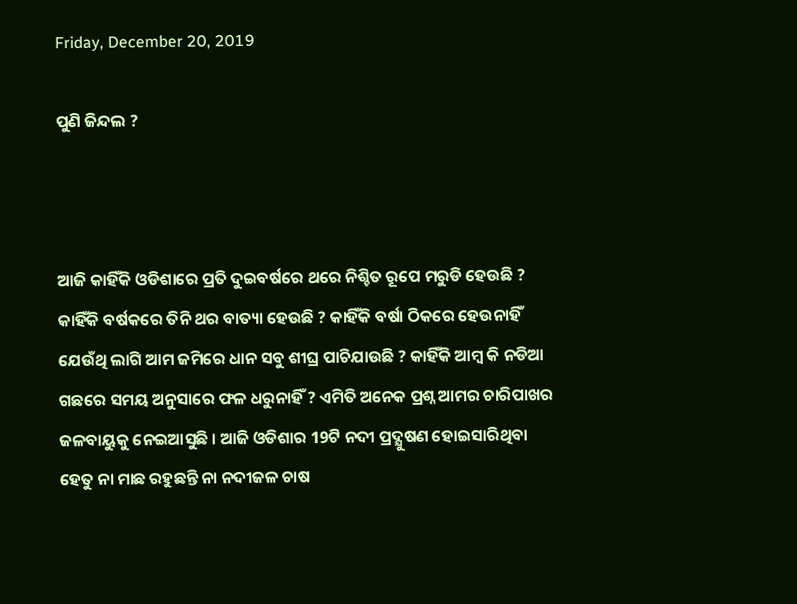Friday, December 20, 2019

ପୁଣି ଜିନ୍ଦଲ ?



ଆଜି କାହିଁକି ଓଡିଶାରେ ପ୍ରତି ଦୁଇବର୍ଷରେ ଥରେ ନିଶ୍ଚିତ ରୂପେ ମରୁଡି ହେଉଛି ? କାହିଁକି ବର୍ଷକରେ ତିନି ଥର ବାତ୍ୟା ହେଉଛି ? କାହିଁକି ବର୍ଷା ଠିକରେ ହେଉନାହିଁ ଯେଉଁଥି ଲାଗି ଆମ ଜମିରେ ଧାନ ସବୁ ଶୀଘ୍ର ପାଚିଯାଉଛି ? କାହିଁକି ଆମ୍ବ କି ନଡିଆ ଗଛରେ ସମୟ ଅନୁସାରେ ଫଳ ଧରୁନାହିଁ ? ଏମିତି ଅନେକ ପ୍ରଶ୍ନ ଆମର ଚାରିପାଖର ଜଳବାୟୁକୁ ନେଇଆସୁଛି । ଆଜି ଓଡିଶାର 19ଟି ନଦୀ ପ୍ରଦ୍ଯୁଷଣ ହୋଇସାରିଥିବା ହେତୁ ନା ମାଛ ରହୁଛନ୍ତି ନା ନଦୀଜଳ ଚାଷ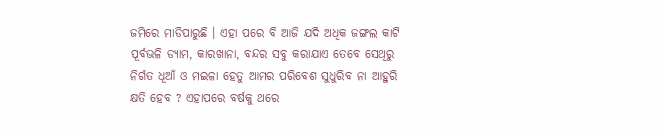ଜମିରେ ମାଡିପାରୁଛି । ଏହା ପରେ ବି ଆଜି ଯଦି ଅଧିକ ଜଙ୍ଗଲ କାଟି ପୂର୍ବଭଳି ଡ୍ୟାମ, କାରଖାନା, ବନ୍ଦର ସବୁ କରାଯାଏ ତେବେ ସେଥିରୁ ନିର୍ଗତ ଧୂଆଁ ଓ ମଇଳା ହେତୁ ଆମର ପରିବେଶ ସୁଧୁରିବ ନା ଆହୁରି କ୍ଷତି ହେବ ? ଏହାପରେ ବର୍ଷକୁ ଥରେ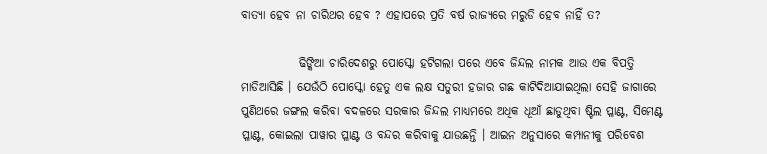ବାତ୍ୟା ହେବ ନା ଚାରିଥର ହେବ ? ଏହାପରେ ପ୍ରତି ବର୍ଷ ରାଜ୍ୟରେ ମରୁଡି ହେବ ନାହିଁ ତ?

            ଢିଙ୍କିଆ ଚାରିଦେଶରୁ ପୋସ୍କୋ ହଟିଗଲା ପରେ ଏବେ ଜିନ୍ଦଲ ନାମକ ଆଉ ଏକ ବିପତ୍ତି ମାଡିଆସିଛି । ଯେଉଁଠି ପୋସ୍କୋ ହେତୁ ଏକ ଲକ୍ଷ ସତୁରୀ ହଜାର ଗଛ କାଟିଦିଆଯାଇଥିଲା ସେହି ଜାଗାରେ ପୁଣିଥରେ ଜଙ୍ଗଲ କରିବା ବଦଳରେ ସରକାର ଜିନ୍ଦଲ ମାଧ୍ୟମରେ ଅଧିକ ଧୂଆଁ ଛାଡୁଥିବା ଷ୍ଟିଲ ପ୍ଳାଣ୍ଟ, ସିମେଣ୍ଟ ପ୍ଳାଣ୍ଟ, କୋଇଲା ପାୱାର ପ୍ଳାଣ୍ଟ ଓ ବନ୍ଦର କରିବାକୁ ଯାଉଛନ୍ତି । ଆଇନ ଅନୁସାରେ କମ୍ପାନୀକୁ ପରିବେଶ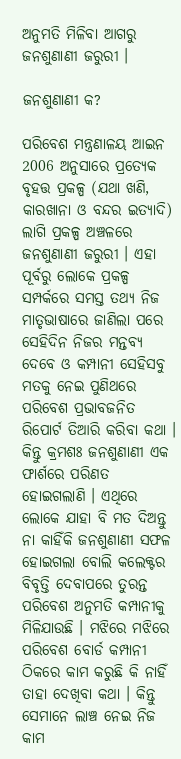ଅନୁମତି ମିଳିବା ଆଗରୁ ଜନଶୁଣାଣୀ ଜରୁରୀ ।

ଜନଶୁଣାଣୀ କ?

ପରିବେଶ ମନ୍ତ୍ରଣାଳୟ ଆଇନ 2006 ଅନୁସାରେ ପ୍ରତ୍ଯେକ ବୃହତ୍ତ ପ୍ରକଳ୍ପ (ଯଥା ଖଣି, କାରଖାନା ଓ ବନ୍ଦର ଇତ୍ୟାଦି) ଲାଗି ପ୍ରକଳ୍ପ ଅଞ୍ଚଳରେ ଜନଶୁଣାଣୀ ଜରୁରୀ । ଏହା ପୂର୍ବରୁ ଲୋକେ ପ୍ରକଳ୍ପ ସମ୍ପର୍କରେ ସମସ୍ତ ତଥ୍ୟ ନିଜ ମାତୃଭାଷାରେ ଜାଣିଲା ପରେ ସେହିଦିନ ନିଜର ମନ୍ତବ୍ୟ ଦେବେ ଓ କମ୍ପାନୀ ସେହିସବୁ ମତକୁ ନେଇ ପୁଣିଥରେ ପରିବେଶ ପ୍ରଭାବଜନିତ ରିପୋର୍ଟ ତିଆରି କରିବା କଥା । କିନ୍ତୁ କ୍ରମଶଃ ଜନଶୁଣାଣୀ ଏକ ଫାର୍ଶରେ ପରିଣତ ହୋଇଗଲାଣି । ଏଥିରେ ଲୋକେ ଯାହା ବି ମତ ଦିଅନ୍ତୁ ନା କାହିଁକି ଜନଶୁଣାଣୀ ସଫଳ ହୋଇଗଲା ବୋଲି କଲେକ୍ଟର ବିବୃତ୍ତି ଦେବାପରେ ତୁରନ୍ତ ପରିବେଶ ଅନୁମତି କମ୍ପାନୀକୁ ମିଳିଯାଉଛି । ମଝିରେ ମଝିରେ ପରିବେଶ ବୋର୍ଡ କମ୍ପାନୀ ଠିକରେ କାମ କରୁଛି କି ନାହିଁ ତାହା ଦେଖିବା କଥା । କିନ୍ତୁ ସେମାନେ ଲାଞ୍ଚ ନେଇ ନିଜ କାମ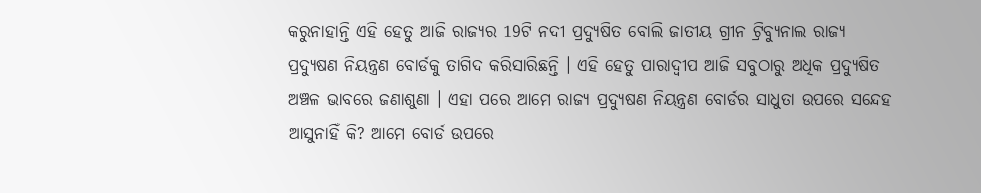କରୁନାହାନ୍ତି ଏହି ହେତୁ ଆଜି ରାଜ୍ୟର 19ଟି ନଦୀ ପ୍ରଦ୍ଯୁଷିତ ବୋଲି ଜାତୀୟ ଗ୍ରୀନ ଟ୍ରିବ୍ୟୁନାଲ ରାଜ୍ୟ ପ୍ରଦ୍ଯୁଷଣ ନିୟନ୍ତ୍ରଣ ବୋର୍ଡକୁ ତାଗିଦ କରିସାରିଛନ୍ତି । ଏହି ହେତୁ ପାରାଦ୍ଵୀପ ଆଜି ସବୁଠାରୁ ଅଧିକ ପ୍ରଦ୍ଯୁଷିତ ଅଞ୍ଚଳ ଭାବରେ ଜଣାଶୁଣା । ଏହା ପରେ ଆମେ ରାଜ୍ୟ ପ୍ରଦ୍ଯୁଷଣ ନିୟନ୍ତ୍ରଣ ବୋର୍ଡର ସାଧୁତା ଉପରେ ସନ୍ଦେହ ଆସୁନାହିଁ କି? ଆମେ ବୋର୍ଡ ଉପରେ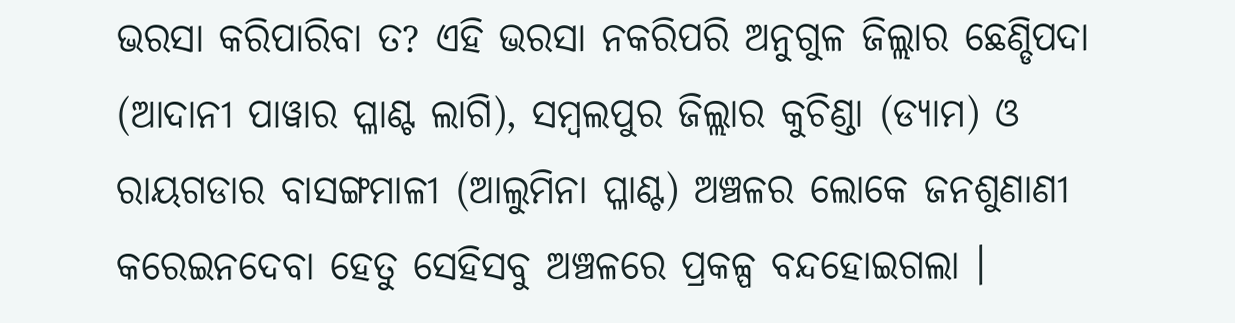ଭରସା କରିପାରିବା ତ? ଏହି ଭରସା ନକରିପରି ଅନୁଗୁଳ ଜିଲ୍ଲାର ଛେଣ୍ଡିପଦା (ଆଦାନୀ ପାୱାର ପ୍ଳାଣ୍ଟ ଲାଗି), ସମ୍ବଲପୁର ଜିଲ୍ଲାର କୁଚିଣ୍ଡା (ଡ୍ୟାମ) ଓ ରାୟଗଡାର ବାସଙ୍ଗମାଳୀ (ଆଲୁମିନା ପ୍ଳାଣ୍ଟ) ଅଞ୍ଚଳର ଲୋକେ ଜନଶୁଣାଣୀ କରେଇନଦେବା ହେତୁ ସେହିସବୁ ଅଞ୍ଚଳରେ ପ୍ରକଳ୍ପ ବନ୍ଦହୋଇଗଲା ।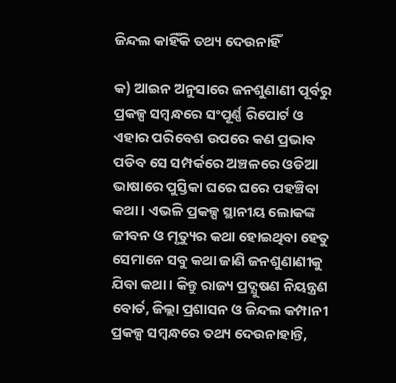ଜିନ୍ଦଲ କାହିଁକି ତଥ୍ୟ ଦେଉନାହିଁ

କ) ଆଇନ ଅନୁସାରେ ଜନଶୁଣାଣୀ ପୂର୍ବରୁ ପ୍ରକଳ୍ପ ସମ୍ବନ୍ଧରେ ସଂପୂର୍ଣ୍ଣ ରିପୋର୍ଟ ଓ ଏହାର ପରିବେଶ ଉପରେ କଣ ପ୍ରଭାବ ପଡିବ ସେ ସମ୍ପର୍କରେ ଅଞ୍ଚଳରେ ଓଡିଆ ଭାଷାରେ ପୁସ୍ତିକା ଘରେ ଘରେ ପହଞ୍ଚିବା କଥା । ଏଭଳି ପ୍ରକଳ୍ପ ସ୍ଥାନୀୟ ଲୋକଙ୍କ ଜୀବନ ଓ ମୃତ୍ୟୁର କଥା ହୋଇଥିବା ହେତୁ ସେମାନେ ସବୁ କଥା ଜାଣି ଜନଶୁଣାଣୀକୁ ଯିବା କଥା । କିନ୍ତୁ ରାଜ୍ୟ ପ୍ରଦ୍ଯୁଷଣ ନିୟନ୍ତ୍ରଣ ବୋର୍ଡ, ଜିଲ୍ଲା ପ୍ରଶାସନ ଓ ଜିନ୍ଦଲ କମ୍ପାନୀ ପ୍ରକଳ୍ପ ସମ୍ବନ୍ଧରେ ତଥ୍ୟ ଦେଉନାହାନ୍ତି,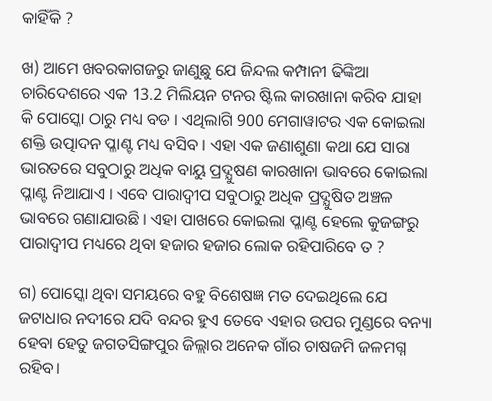କାହିଁକି ?

ଖ) ଆମେ ଖବରକାଗଜରୁ ଜାଣୁଛୁ ଯେ ଜିନ୍ଦଲ କମ୍ପାନୀ ଢିଙ୍କିଆ ଚାରିଦେଶରେ ଏକ 13.2 ମିଲିୟନ ଟନର ଷ୍ଟିଲ କାରଖାନା କରିବ ଯାହା କି ପୋସ୍କୋ ଠାରୁ ମଧ୍ୟ ବଡ । ଏଥିଲାଗି 900 ମେଗାୱାଟର ଏକ କୋଇଲା ଶକ୍ତି ଉତ୍ପାଦନ ପ୍ଳାଣ୍ଟ ମଧ୍ୟ ବସିବ । ଏହା ଏକ ଜଣାଶୁଣା କଥା ଯେ ସାରା ଭାରତରେ ସବୁଠାରୁ ଅଧିକ ବାୟୁ ପ୍ରଦ୍ଯୁଷଣ କାରଖାନା ଭାବରେ କୋଇଲା ପ୍ଳାଣ୍ଟ ନିଆଯାଏ । ଏବେ ପାରାଦ୍ଵୀପ ସବୁଠାରୁ ଅଧିକ ପ୍ରଦ୍ଯୁଷିତ ଅଞ୍ଚଳ ଭାବରେ ଗଣାଯାଉଛି । ଏହା ପାଖରେ କୋଇଲା ପ୍ଳାଣ୍ଟ ହେଲେ କୁଜଙ୍ଗରୁ ପାରାଦ୍ଵୀପ ମଧ୍ୟରେ ଥିବା ହଜାର ହଜାର ଲୋକ ରହିପାରିବେ ତ ?

ଗ) ପୋସ୍କୋ ଥିବା ସମୟରେ ବହୁ ବିଶେଷଜ୍ଞ ମତ ଦେଇଥିଲେ ଯେ ଜଟାଧାର ନଦୀରେ ଯଦି ବନ୍ଦର ହୁଏ ତେବେ ଏହାର ଉପର ମୁଣ୍ଡରେ ବନ୍ୟା ହେବା ହେତୁ ଜଗତସିଙ୍ଗପୁର ଜିଲ୍ଲାର ଅନେକ ଗାଁର ଚାଷଜମି ଜଳମଗ୍ନ ରହିବ।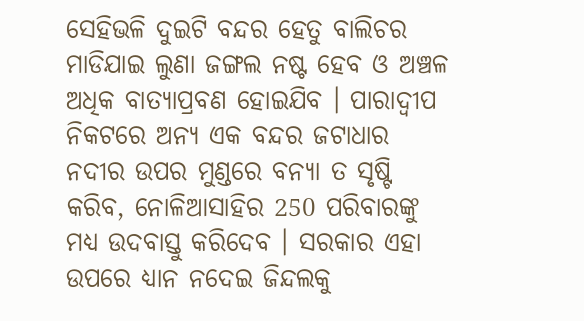ସେହିଭଳି ଦୁଇଟି ବନ୍ଦର ହେତୁ ବାଲିଚର ମାଡିଯାଇ ଲୁଣା ଜଙ୍ଗଲ ନଷ୍ଟ ହେବ ଓ ଅଞ୍ଚଳ ଅଧିକ ବାତ୍ୟାପ୍ରବଣ ହୋଇଯିବ । ପାରାଦ୍ଵୀପ ନିକଟରେ ଅନ୍ୟ ଏକ ବନ୍ଦର ଜଟାଧାର ନଦୀର ଉପର ମୁଣ୍ଡରେ ବନ୍ୟା ତ ସୃଷ୍ଟି କରିବ, ନୋଳିଆସାହିର 250 ପରିବାରଙ୍କୁ ମଧ୍ୟ ଉଦବାସ୍ତୁ କରିଦେବ । ସରକାର ଏହା ଉପରେ ଧ୍ୟାନ ନଦେଇ ଜିନ୍ଦଲକୁ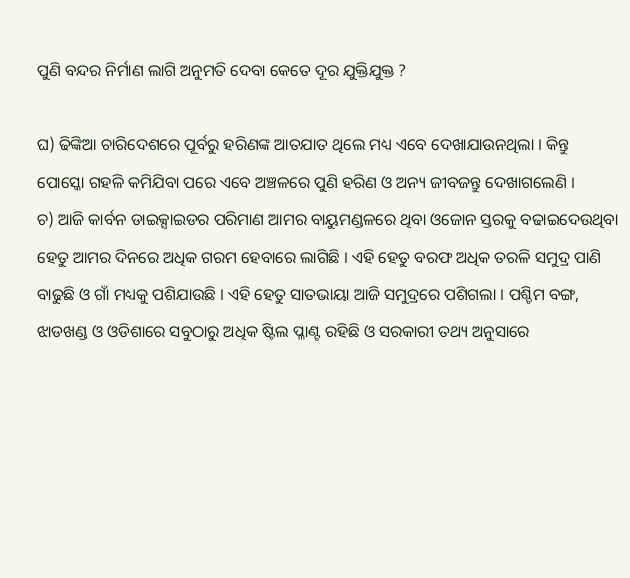ପୁଣି ବନ୍ଦର ନିର୍ମାଣ ଲାଗି ଅନୁମତି ଦେବା କେତେ ଦୂର ଯୁକ୍ତିଯୁକ୍ତ ?

ଘ) ଢିଙ୍କିଆ ଚାରିଦେଶରେ ପୂର୍ବରୁ ହରିଣଙ୍କ ଆତଯାତ ଥିଲେ ମଧ୍ୟ ଏବେ ଦେଖାଯାଉନଥିଲା । କିନ୍ତୁ ପୋସ୍କୋ ଗହଳି କମିଯିବା ପରେ ଏବେ ଅଞ୍ଚଳରେ ପୁଣି ହରିଣ ଓ ଅନ୍ୟ ଜୀବଜନ୍ତୁ ଦେଖାଗଲେଣି ।
ଚ) ଆଜି କାର୍ବନ ଡାଇକ୍ସାଇଡର ପରିମାଣ ଆମର ବାୟୁମଣ୍ଡଳରେ ଥିବା ଓଜୋନ ସ୍ତରକୁ ବଢାଇଦେଉଥିବା ହେତୁ ଆମର ଦିନରେ ଅଧିକ ଗରମ ହେବାରେ ଲାଗିଛି । ଏହି ହେତୁ ବରଫ ଅଧିକ ତରଳି ସମୁଦ୍ର ପାଣି ବାଢୁଛି ଓ ଗାଁ ମଧ୍ୟକୁ ପଶିଯାଉଛି । ଏହି ହେତୁ ସାତଭାୟା ଆଜି ସମୁଦ୍ରରେ ପଶିଗଲା । ପଶ୍ଚିମ ବଙ୍ଗ, ଝାଡଖଣ୍ଡ ଓ ଓଡିଶାରେ ସବୁଠାରୁ ଅଧିକ ଷ୍ଟିଲ ପ୍ଳାଣ୍ଟ ରହିଛି ଓ ସରକାରୀ ତଥ୍ୟ ଅନୁସାରେ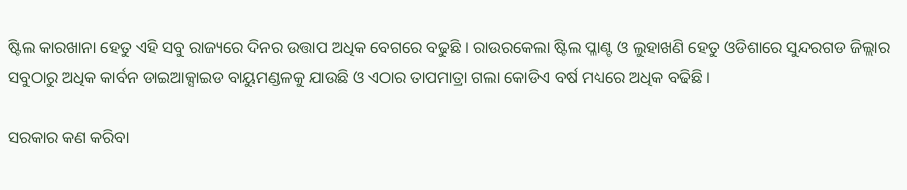ଷ୍ଟିଲ କାରଖାନା ହେତୁ ଏହି ସବୁ ରାଜ୍ୟରେ ଦିନର ଉତ୍ତାପ ଅଧିକ ବେଗରେ ବଢୁଛି । ରାଉରକେଲା ଷ୍ଟିଲ ପ୍ଳାଣ୍ଟ ଓ ଲୁହାଖଣି ହେତୁ ଓଡିଶାରେ ସୁନ୍ଦରଗଡ ଜିଲ୍ଲାର ସବୁଠାରୁ ଅଧିକ କାର୍ବନ ଡାଇଆକ୍ସାଇଡ ବାୟୁମଣ୍ଡଳକୁ ଯାଉଛି ଓ ଏଠାର ତାପମାତ୍ରା ଗଲା କୋଡିଏ ବର୍ଷ ମଧ୍ୟରେ ଅଧିକ ବଢିଛି ।

ସରକାର କଣ କରିବା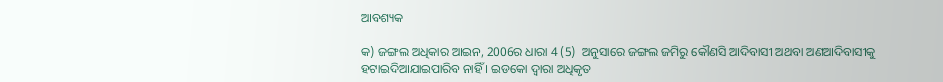ଆବଶ୍ୟକ

କ) ଜଙ୍ଗଲ ଅଧିକାର ଆଇନ, 2006ର ଧାରା 4 (5)  ଅନୁସାରେ ଜଙ୍ଗଲ ଜମିରୁ କୌଣସି ଆଦିବାସୀ ଅଥବା ଅଣଆଦିବାସୀକୁ ହଟାଇଦିଆଯାଇପାରିବ ନାହିଁ । ଇଡକୋ ଦ୍ଵାରା ଅଧିକୃତ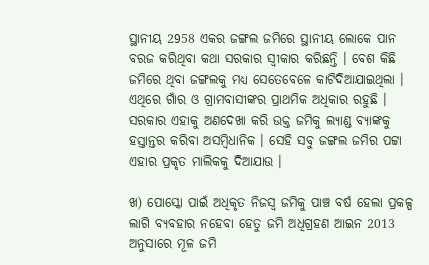ସ୍ଥାନୀୟ 2958 ଏକର ଜଙ୍ଗଲ ଜମିରେ ସ୍ଥାନୀୟ ଲୋକେ ପାନ ବରଜ କରିଥିବା କଥା ସରକାର ସ୍ଵୀକାର କରିଛନ୍ତି । ବେଶ କିଛି ଜମିରେ ଥିବା ଜଙ୍ଗଲକୁ ମଧ୍ୟ ସେତେବେଳେ କାଟିଦିଆଯାଇଥିଲା । ଏଥିରେ ଗାଁର ଓ ଗ୍ରାମବାସୀଙ୍କର ପ୍ରାଥମିକ ଅଧିକାର ରହୁଛି । ସରକାର ଏହାକୁ ଅଣଦେଖା କରି ଉକ୍ତ ଜମିକୁ ଲ୍ୟାଣ୍ଡ ବ୍ଯାଙ୍କକୁ ହସ୍ତାନ୍ତର କରିବା ଅସମ୍ବିଧାନିକ । ସେହି ସବୁ ଜଙ୍ଗଲ ଜମିର ପଟ୍ଟା ଏହାର ପ୍ରକୃତ ମାଲିକକୁ ଦିଆଯାଉ ।

ଖ) ପୋସ୍କୋ ପାଇଁ ଅଧିକୃତ ନିଜସ୍ଵ ଜମିକୁ ପାଞ୍ଚ ବର୍ଷ ହେଲା ପ୍ରକଳ୍ପ ଲାଗି ବ୍ୟବହାର ନହେବା ହେତୁ ଜମି ଅଧିଗ୍ରହଣ ଆଇନ 2013 ଅନୁସାରେ ମୂଳ ଜମି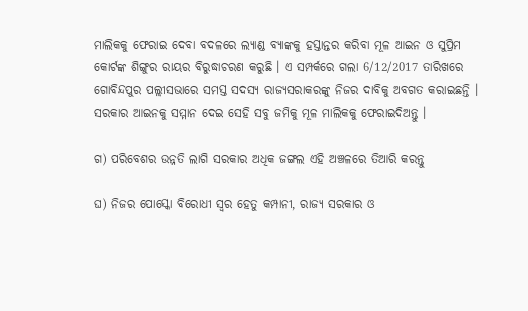ମାଲିକକୁ ଫେରାଇ ଦେବା ବଦଳରେ ଲ୍ୟାଣ୍ଡ ବ୍ଯାଙ୍କକୁ ହସ୍ତାନ୍ତର କରିବା ମୂଳ ଆଇନ ଓ ସୁପ୍ରିମ କୋର୍ଟଙ୍କ ଶିଙ୍ଗୁର ରାୟର ବିରୁଦ୍ଧାଚରଣ କରୁଛି । ଏ ସମ୍ପର୍କରେ ଗଲା 6/12/2017 ତାରିଖରେ ଗୋବିନ୍ଦପୁର ପଲ୍ଲୀସଭାରେ ସମସ୍ତ ସଦସ୍ୟ ରାଜ୍ୟସରାକରଙ୍କୁ ନିଜର ଦାବିକୁ ଅବଗତ କରାଇଛନ୍ତି । ସରକାର ଆଇନକୁ ସମ୍ମାନ ଦେଇ ସେହି ସବୁ ଜମିକୁ ମୂଳ ମାଲିକକୁ ଫେରାଇଦିଅନ୍ତୁ ।

ଗ) ପରିବେଶର ଉନ୍ନତି ଲାଗି ସରକାର ଅଧିକ ଜଙ୍ଗଲ ଏହି ଅଞ୍ଚଳରେ ତିଆରି କରନ୍ତୁ

ଘ) ନିଜର ପୋସ୍କୋ ବିରୋଧୀ ସ୍ଵର ହେତୁ କମ୍ପାନୀ, ରାଜ୍ୟ ସରକାର ଓ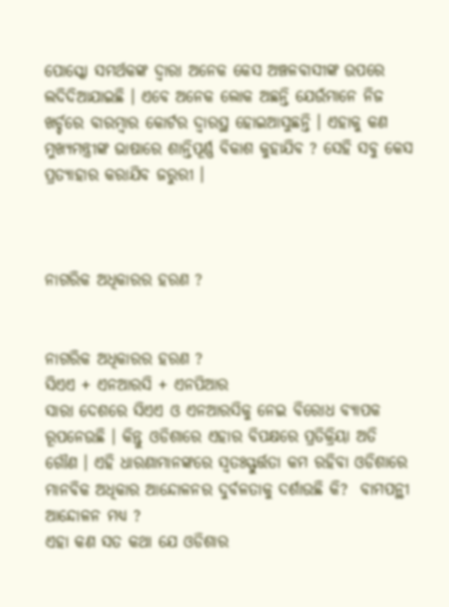ପୋସ୍କୋ ସମର୍ଥକଙ୍କ ଦ୍ଵାରା ଅନେକ କେସ ଅଞ୍ଚଳବାସୀଙ୍କ ଉପରେ ଲଦିଦିଆଯାଇଛି । ଏବେ ଅନେକ ଲୋକ ଅଛନ୍ତି ଯେଉଁମାନେ ନିଜ ଖର୍ଚ୍ଚରେ ବାରମ୍ବାର କୋର୍ଟର ଦ୍ଵାରସ୍ଥ ହୋଇଆସୁଛନ୍ତି । ଏହାକୁ କଣ ମୁଖ୍ୟମନ୍ତ୍ରୀଙ୍କ ଭାଷାରେ ଶାନ୍ତିପୂର୍ଣ୍ଣ ବିକାଶ କୁହାଯିବ ? ସେହି ସବୁ କେସ ପ୍ରତ୍ୟାହାର କରାଯିବ ଜରୁରୀ ।



ନାଗରିକ ଅଧିକାରର ହରଣ ?


ନାଗରିକ ଅଧିକାରର ହରଣ ?
ସିଏଏ + ଏନଆରସି + ଏନପିଆର
ସାରା ଦେଶରେ ସିଏଏ ଓ ଏନଆରସିକୁ ନେଇ ବିରୋଧ ବ୍ୟାପକ ରୂପନେଉଛି । କିନ୍ତୁ ଓଡିଶାରେ ଏହାର ବିପକ୍ଷରେ ପ୍ରତିକ୍ରିୟା ଅତି ଗୌଣ । ଏହି ଧାରଣାମାନଙ୍କରେ ସ୍ଵତଃସ୍ଫୁର୍ତ୍ତତା କମ ରହିବା ଓଡିଶାରେ ମାନବିକ ଅଧିକାର ଆନ୍ଦୋଳନର ଦୁର୍ବଳତାକୁ ଦର୍ଶାଉଛି କି?  ବାମପନ୍ଥୀ ଆନ୍ଦୋଳନ ମଧ୍ୟ ?
ଏହା କଣ ସତ କଥା ଯେ ଓଡିଶାର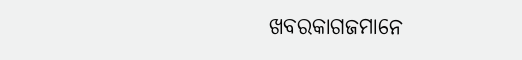ଖବରକାଗଜମାନେ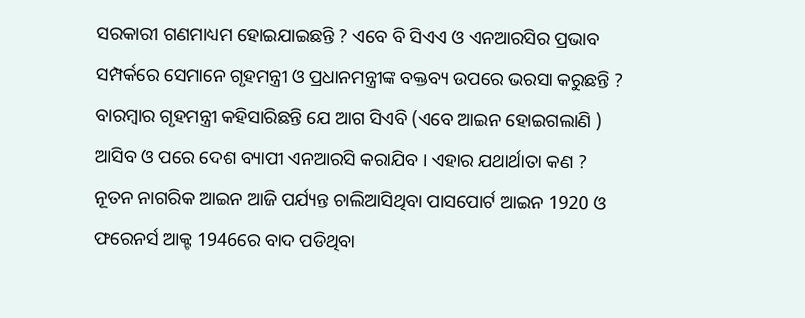ସରକାରୀ ଗଣମାଧ୍ୟମ ହୋଇଯାଇଛନ୍ତି ? ଏବେ ବି ସିଏଏ ଓ ଏନଆରସିର ପ୍ରଭାବ ସମ୍ପର୍କରେ ସେମାନେ ଗୃହମନ୍ତ୍ରୀ ଓ ପ୍ରଧାନମନ୍ତ୍ରୀଙ୍କ ବକ୍ତବ୍ୟ ଉପରେ ଭରସା କରୁଛନ୍ତି ?
ବାରମ୍ବାର ଗୃହମନ୍ତ୍ରୀ କହିସାରିଛନ୍ତି ଯେ ଆଗ ସିଏବି (ଏବେ ଆଇନ ହୋଇଗଲାଣି ) ଆସିବ ଓ ପରେ ଦେଶ ବ୍ୟାପୀ ଏନଆରସି କରାଯିବ । ଏହାର ଯଥାର୍ଥାତା କଣ ?
ନୂତନ ନାଗରିକ ଆଇନ ଆଜି ପର୍ଯ୍ୟନ୍ତ ଚାଲିଆସିଥିବା ପାସପୋର୍ଟ ଆଇନ 1920 ଓ ଫରେନର୍ସ ଆକ୍ଟ 1946ରେ ବାଦ ପଡିଥିବା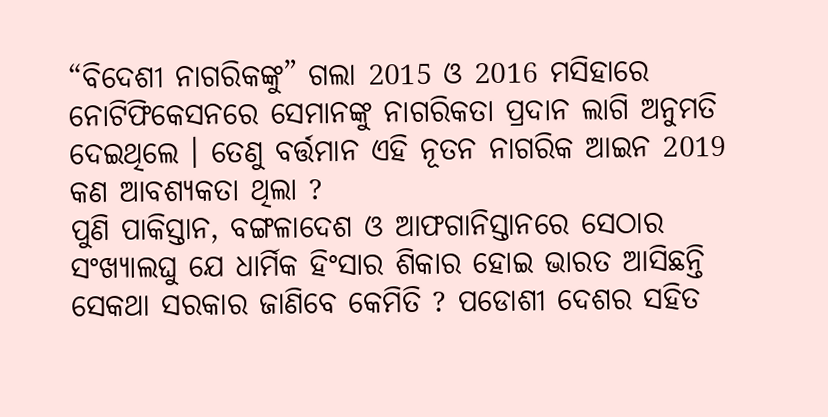“ବିଦେଶୀ ନାଗରିକଙ୍କୁ” ଗଲା 2015 ଓ 2016 ମସିହାରେ ନୋଟିଫିକେସନରେ ସେମାନଙ୍କୁ ନାଗରିକତା ପ୍ରଦାନ ଲାଗି ଅନୁମତି ଦେଇଥିଲେ । ତେଣୁ ବର୍ତ୍ତମାନ ଏହି ନୂତନ ନାଗରିକ ଆଇନ 2019 କଣ ଆବଶ୍ୟକତା ଥିଲା ?
ପୁଣି ପାକିସ୍ତାନ, ବଙ୍ଗଳାଦେଶ ଓ ଆଫଗାନିସ୍ତାନରେ ସେଠାର ସଂଖ୍ୟାଲଘୁ ଯେ ଧାର୍ମିକ ହିଂସାର ଶିକାର ହୋଇ ଭାରତ ଆସିଛନ୍ତି ସେକଥା ସରକାର ଜାଣିବେ କେମିତି ? ପଡୋଶୀ ଦେଶର ସହିତ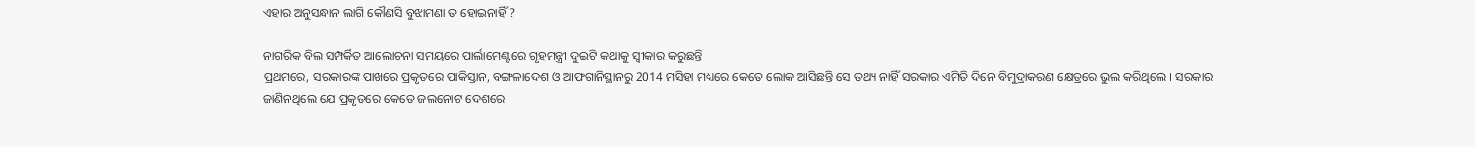ଏହାର ଅନୁସନ୍ଧାନ ଲାଗି କୌଣସି ବୁଝାମଣା ତ ହୋଇନାହିଁ ?

ନାଗରିକ ବିଲ ସମ୍ପର୍କିତ ଆଲୋଚନା ସମୟରେ ପାର୍ଲାମେଣ୍ଟରେ ଗୃହମନ୍ତ୍ରୀ ଦୁଇଟି କଥାକୁ ସ୍ଵୀକାର କରୁଛନ୍ତି
ପ୍ରଥମରେ, ସରକାରଙ୍କ ପାଖରେ ପ୍ରକୃତରେ ପାକିସ୍ତାନ, ବଙ୍ଗଳାଦେଶ ଓ ଆଫଗାନିସ୍ଥାନରୁ 2014 ମସିହା ମଧ୍ୟରେ କେତେ ଲୋକ ଆସିଛନ୍ତି ସେ ତଥ୍ୟ ନାହିଁ ସରକାର ଏମିତି ଦିନେ ବିମୁଦ୍ରାକରଣ କ୍ଷେତ୍ରରେ ଭୁଲ କରିଥିଲେ । ସରକାର ଜାଣିନଥିଲେ ଯେ ପ୍ରକୃତରେ କେତେ ଜଲନୋଟ ଦେଶରେ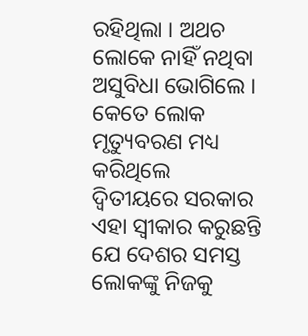ରହିଥିଲା । ଅଥଚ ଲୋକେ ନାହିଁ ନଥିବା ଅସୁବିଧା ଭୋଗିଲେ । କେତେ ଲୋକ ମୃତ୍ୟୁବରଣ ମଧ୍ୟ କରିଥିଲେ
ଦ୍ଵିତୀୟରେ ସରକାର ଏହା ସ୍ଵୀକାର କରୁଛନ୍ତି ଯେ ଦେଶର ସମସ୍ତ ଲୋକଙ୍କୁ ନିଜକୁ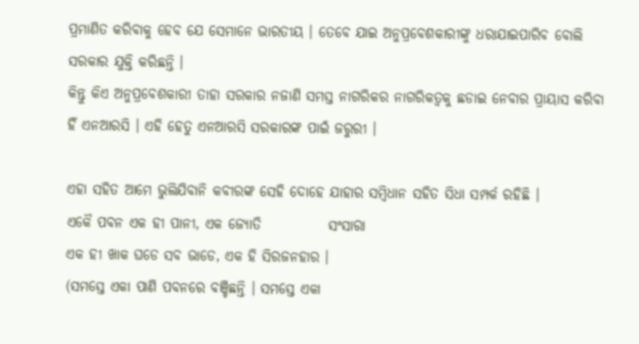ପ୍ରମାଣିତ କରିବାକୁ ହେବ ଯେ ସେମାନେ ଭାରତୀୟ । ତେବେ ଯାଇ ଅନୁପ୍ରବେଶକାରୀଙ୍କୁ ଧରାଯାଇପାରିବ ବୋଲି ସରକାର ଯୁକ୍ତି କରିଛନ୍ତି ।
କିନ୍ତୁ କିଏ ଅନୁପ୍ରବେଶକାରୀ ତାହା ସରକାର ନଜାଣି ସମସ୍ତ ନାଗରିକର ନାଗରିକତ୍ଵକୁ ଛଡାଇ ନେବାର ପ୍ରାୟାସ କରିବା ହିଁ ଏନଆରସି । ଏହି ହେତୁ ଏନଆରସି ସରକାରଙ୍କ ପାଇଁ ଜରୁରୀ ।

ଏହା ସହିତ ଆମେ ଭୁଲିଯିବାନି କବୀରଙ୍କ ସେହି ଦୋହେ ଯାହାର ସମ୍ବିଧାନ ସହିତ ସିଧା ସମ୍ପର୍କ ରହିଛି ।
ଏକୈ ପବନ ଏକ ହୀ ପାନୀ, ଏକ ଜ୍ଯୋତି            ସଂସାରା
ଏକ ହୀ ଖାକ ଘଡେ ସବ ଭାଡେ, ଏକ ହି ସିରଜନହାର ।
(ସମସ୍ତେ ଏକା ପାଣି ପବନରେ ବଞ୍ଚିଛନ୍ତି । ସମସ୍ତେ ଏକା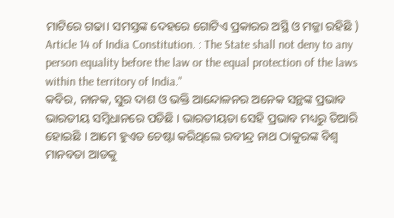ମାଟିରେ ଗଢା। ସମସ୍ତଙ୍କ ଦେହରେ ଗୋଟିଏ ପ୍ରକାରର ଅସ୍ଥି ଓ ମଜ୍ଜା ରହିଛି )
Article 14 of India Constitution. : The State shall not deny to any person equality before the law or the equal protection of the laws within the territory of India."
କବିର, ନାନକ, ସୁର ଦାଶ ଓ ଭକ୍ତି ଆନ୍ଦୋଳନର ଅନେକ ସନ୍ଥଙ୍କ ପ୍ରଭାବ ଭାରତୀୟ ସମ୍ବିଧାନରେ ପଡିଛି । ଭାରତୀୟତା ସେହି ପ୍ରଭାବ ମଧ୍ୟରୁ ତିଆରି ହୋଇଛି । ଆମେ ହୁଏତ ଚେଷ୍ଟା କରିଥିଲେ ରବୀନ୍ଦ୍ର ନାଥ ଠାକୁରଙ୍କ ବିଶ୍ଵ ମାନବତା ଆଡକୁ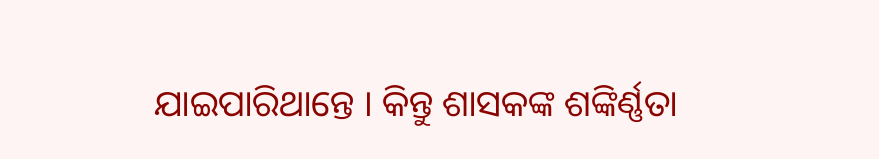ଯାଇପାରିଥାନ୍ତେ । କିନ୍ତୁ ଶାସକଙ୍କ ଶଙ୍କିର୍ଣ୍ଣତା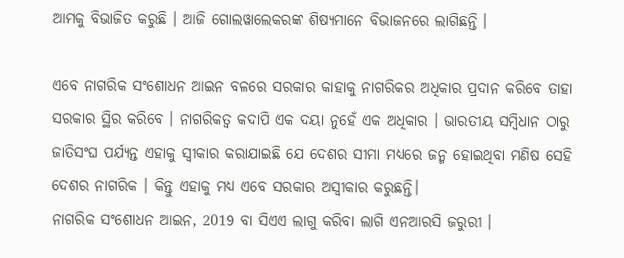ଆମକୁ ବିଭାଜିତ କରୁଛି । ଆଜି ଗୋଲୱାଲେକରଙ୍କ ଶିଷ୍ୟମାନେ ବିଭାଜନରେ ଲାଗିଛନ୍ତି ।

ଏବେ ନାଗରିକ ସଂଶୋଧନ ଆଇନ ବଳରେ ସରକାର କାହାକୁ ନାଗରିକର ଅଧିକାର ପ୍ରଦାନ କରିବେ ତାହା ସରକାର ସ୍ଥିର କରିବେ । ନାଗରିକତ୍ଵ କଦାପି ଏକ ଦୟା ନୁହେଁ ଏକ ଅଧିକାର । ଭାରତୀୟ ସମ୍ବିଧାନ ଠାରୁ ଜାତିସଂଘ ପର୍ଯ୍ୟନ୍ତ ଏହାକୁ ସ୍ଵୀକାର କରାଯାଇଛି ଯେ ଦେଶର ସୀମା ମଧ୍ୟରେ ଜନ୍ମ ହୋଇଥିବା ମଣିଷ ସେହି ଦେଶର ନାଗରିକ । କିନ୍ତୁ ଏହାକୁ ମଧ୍ୟ ଏବେ ସରକାର ଅସ୍ଵୀକାର କରୁଛନ୍ତି।
ନାଗରିକ ସଂଶୋଧନ ଆଇନ, 2019 ବା ସିଏଏ ଲାଗୁ କରିବା ଲାଗି ଏନଆରସି ଜରୁରୀ ।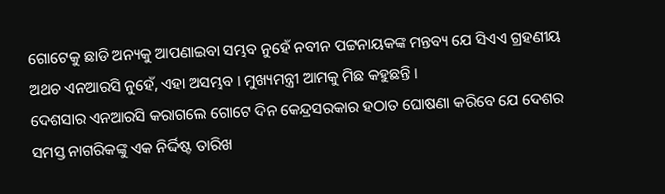ଗୋଟେକୁ ଛାଡି ଅନ୍ୟକୁ ଆପଣାଇବା ସମ୍ଭବ ନୁହେଁ ନବୀନ ପଟ୍ଟନାୟକଙ୍କ ମନ୍ତବ୍ୟ ଯେ ସିଏଏ ଗ୍ରହଣୀୟ ଅଥଚ ଏନଆରସି ନୁହେଁ, ଏହା ଅସମ୍ଭବ । ମୁଖ୍ୟମନ୍ତ୍ରୀ ଆମକୁ ମିଛ କହୁଛନ୍ତି ।
ଦେଶସାର ଏନଆରସି କରାଗଲେ ଗୋଟେ ଦିନ କେନ୍ଦ୍ରସରକାର ହଠାତ ଘୋଷଣା କରିବେ ଯେ ଦେଶର ସମସ୍ତ ନାଗରିକଙ୍କୁ ଏକ ନିର୍ଦ୍ଦିଷ୍ଟ ତାରିଖ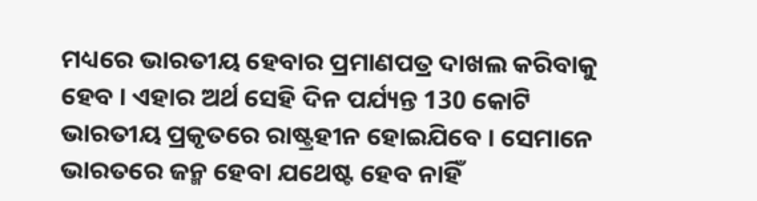ମଧ୍ୟରେ ଭାରତୀୟ ହେବାର ପ୍ରମାଣପତ୍ର ଦାଖଲ କରିବାକୁ ହେବ । ଏହାର ଅର୍ଥ ସେହି ଦିନ ପର୍ଯ୍ୟନ୍ତ 130 କୋଟି ଭାରତୀୟ ପ୍ରକୃତରେ ରାଷ୍ଟ୍ରହୀନ ହୋଇଯିବେ । ସେମାନେ ଭାରତରେ ଜନ୍ମ ହେବା ଯଥେଷ୍ଟ ହେବ ନାହିଁ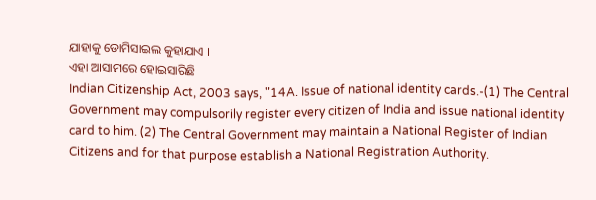ଯାହାକୁ ଡୋମିସାଇଲ କୁହାଯାଏ ।
ଏହା ଆସାମରେ ହୋଇସାରିଛି
Indian Citizenship Act, 2003 says, "14A. Issue of national identity cards.-(1) The Central Government may compulsorily register every citizen of India and issue national identity card to him. (2) The Central Government may maintain a National Register of Indian Citizens and for that purpose establish a National Registration Authority.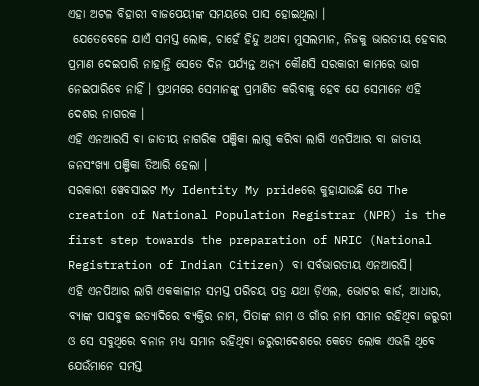ଏହା ଅଟଳ ବିହାରୀ ବାଜପେୟୀଙ୍କ ସମୟରେ ପାସ ହୋଇଥିଲା ।
 ଯେତେବେଳେ ଯାଏଁ ସମସ୍ତ ଲୋକ, ଚାହେଁ ହିନ୍ଦୁ ଅଥବା ମୁସଲମାନ, ନିଜକୁ ଭାରତୀୟ ହେବାର ପ୍ରମାଣ ଦେଇପାରି ନାହାନ୍ତି ସେତେ ଦିନ ପର୍ଯ୍ୟନ୍ତ ଅନ୍ୟ କୌଣସି ସରକାରୀ କାମରେ ଭାଗ ନେଇପାରିବେ ନାହିଁ । ପ୍ରଥମରେ ସେମାନଙ୍କୁ ପ୍ରମାଣିତ କରିବାକୁ ହେବ ଯେ ସେମାନେ ଏହି ଦେଶର ନାଗରକ ।
ଏହି ଏନଆରସି ବା ଜାତୀୟ ନାଗରିକ ପଞ୍ଜିକା ଲାଗୁ କରିବା ଲାଗି ଏନପିଆର ବା ଜାତୀୟ ଜନସଂଖ୍ୟା ପଞ୍ଜିକା ତିଆରି ହେଲା ।
ସରକାରୀ ୱେବସାଇଟ My Identity My prideରେ କୁହାଯାଉଛି ଯେ The creation of National Population Registrar (NPR) is the first step towards the preparation of NRIC (National Registration of Indian Citizen) ବା ସର୍ବଭାରତୀୟ ଏନଆରସି।
ଏହି ଏନପିଆର ଲାଗି ଏକକାଳୀନ ସମସ୍ତ ପରିଚୟ ପତ୍ର ଯଥା ଡ଼ିଏଲ, ଭୋଟର କାର୍ଡ, ଆଧାର, ବ୍ଯାଙ୍କ ପାସବୁକ ଇତ୍ୟାଦିରେ ବ୍ଯକ୍ତିର ନାମ, ପିତାଙ୍କ ନାମ ଓ ଗାଁର ନାମ ସମାନ ରହିଥିବା ଜରୁରୀ ଓ ସେ ସବୁଥିରେ ବନାନ ମଧ୍ୟ ସମାନ ରହିଥିବା ଜରୁରୀଦେଶରେ କେତେ ଲୋକ ଏଭଳି ଥିବେ ଯେଉଁମାନେ ସମସ୍ତ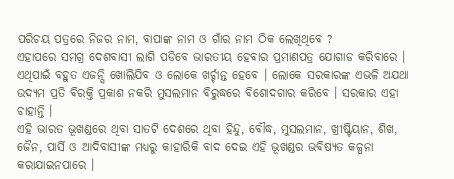ପରିଚୟ ପତ୍ରରେ ନିଜର ନାମ, ବାପାଙ୍କ ନାମ ଓ ଗାଁର ନାମ ଠିକ ଲେଖିଥିବେ ?
ଏହାପରେ ସମଗ୍ର ଦେଶବାସୀ ଲାଗି ପଡିବେ ଭାରତୀୟ ହେବାର ପ୍ରମାଣପତ୍ର ଯୋଗାଡ କରିବାରେ । ଏଥିପାଇଁ ବହୁତ ଏଜନ୍ସି ଖୋଲିଯିବ ଓ ଲୋକେ ଖର୍ଚ୍ଚାନ୍ତ ହେବେ । ଲୋକେ ସରକାରଙ୍କ ଏଭଳି ଅଯଥା ଉଦ୍ୟମ ପ୍ରତି ବିରକ୍ତି ପ୍ରକାଶ ନକରି ମୁସଲମାନ ବିରୁଦ୍ଧରେ ବିଶୋଦଗାର କରିବେ । ସରକାର ଏହା ଚାହାନ୍ତି ।
ଏହି ଭାରତ ଭୂଖଣ୍ଡରେ ଥିବା ସାତଟି ଦେଶରେ ଥିବା ହିନ୍ଦୁ, ବୌଦ୍ଧ, ମୁସଲମାନ, ଖ୍ରୀଷ୍ଟିୟାନ, ଶିଖ, ଜୈନ, ପାର୍ସି ଓ ଆଦିବାସୀଙ୍କ ମଧ୍ୟରୁ କାହାରିକି ବାଦ ଦେଇ ଏହି ଭୂଖଣ୍ଡର ଭବିଷ୍ୟତ କଳ୍ପନା କରାଯାଇନପାରେ ।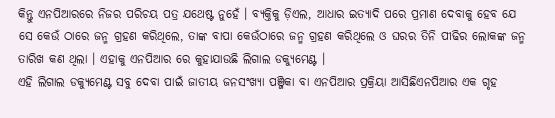କିନ୍ତୁ ଏନପିଆରରେ ନିଜର ପରିଚୟ ପତ୍ର ଯଥେଷ୍ଟ ନୁହେଁ । ବ୍ୟକ୍ତିକୁ ଡ଼ିଏଲ, ଆଧାର ଇତ୍ୟାଦି ପରେ ପ୍ରମାଣ ଦେବାକୁ ହେବ ଯେ ସେ କେଉଁ ଠାରେ ଜନ୍ମ ଗ୍ରହଣ କରିଥିଲେ, ତାଙ୍କ ବାପା କେଉଁଠାରେ ଜନ୍ମ ଗ୍ରହଣ କରିଥିଲେ ଓ ଘରର ତିନି ପୀଢିର ଲୋକଙ୍କ ଜନ୍ମ ତାରିଖ କଣ ଥିଲା । ଏହାକୁ ଏନପିଆର ରେ କୁହାଯାଉଛି ଲିଗାଲ ଡକ୍ୟୁମେଣ୍ଟ ।
ଏହି ଲିଗାଲ ଡକ୍ୟୁମେଣ୍ଟ ସବୁ ଦେବା ପାଇଁ ଜାତୀୟ ଜନସଂଖ୍ୟା ପଞ୍ଜିକା ବା ଏନପିଆର ପ୍ରକ୍ରିୟା ଆସିଛିଏନପିଆର ଏକ ଗୃହ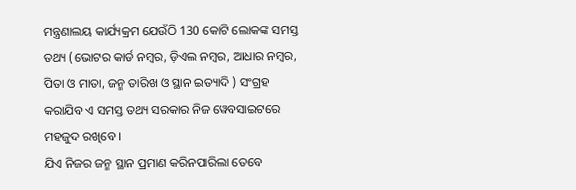ମନ୍ତ୍ରଣାଲୟ କାର୍ଯ୍ୟକ୍ରମ ଯେଉଁଠି 130 କୋଟି ଲୋକଙ୍କ ସମସ୍ତ ତଥ୍ୟ (ଭୋଟର କାର୍ଡ ନମ୍ବର, ଡ଼ିଏଲ ନମ୍ବର, ଆଧାର ନମ୍ବର, ପିତା ଓ ମାତା, ଜନ୍ମ ତାରିଖ ଓ ସ୍ଥାନ ଇତ୍ୟାଦି ) ସଂଗ୍ରହ କରାଯିବ ଏ ସମସ୍ତ ତଥ୍ୟ ସରକାର ନିଜ ୱେବସାଇଟରେ ମହଜୁଦ ରଖିବେ ।
ଯିଏ ନିଜର ଜନ୍ମ ସ୍ଥାନ ପ୍ରମାଣ କରିନପାରିଲା ତେବେ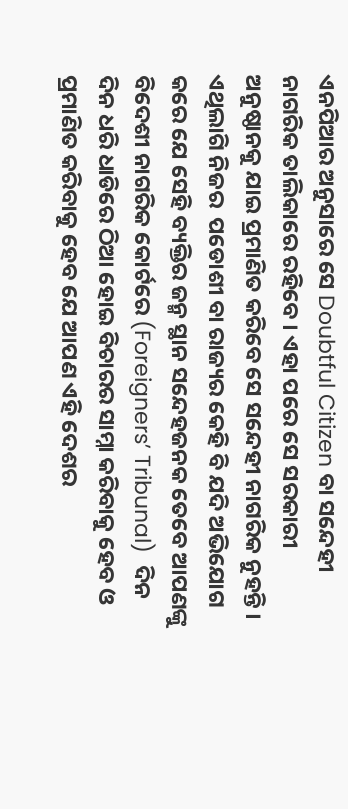ଏନପିଆର ଅନୁସାରେ ସେ Doubtful Citizen ବା ସନ୍ଦେହୀ ନାଗରିକ ତାଲିକାରେ ରହିବେ । ଏହା ପରେ ସେ ସରକାରୀ ଅନୁଷ୍ଠାନକୁ ଯାଇ ପ୍ରମାଣିତ କରିବେ ସେ ସନ୍ଦେହୀ ନାଗରିକ ନୁହନ୍ତି ।
ଏଥିଲାଗି ନିଜର  ପଡୋଶୀ ବା ରାଜ୍ୟର କେହି ବି ଯଦି ଅଭିଯୋଗ କରେ ଯେ ସେହି ବ୍ୟକ୍ତିର ଜନ୍ମ ସ୍ଥାନ ସନ୍ଦେହଜନକ ତେବେ ଆପଣଙ୍କୁ ବିଦେଶୀ ନାଗରିକ କୋର୍ଟରେ (Foreigners’ Tribunal)  ଦିନ ଦିନ ଧରି ଧାଡିରେ ଠିଆ ହୋଇ ବିଚାରର ସାମ୍ନା କରିବାକୁ ହେବ ଓ ପ୍ରମାଣିତ କରିବାକୁ ହେବ ଯେ ଆପଣ ଏହି ଦେଶର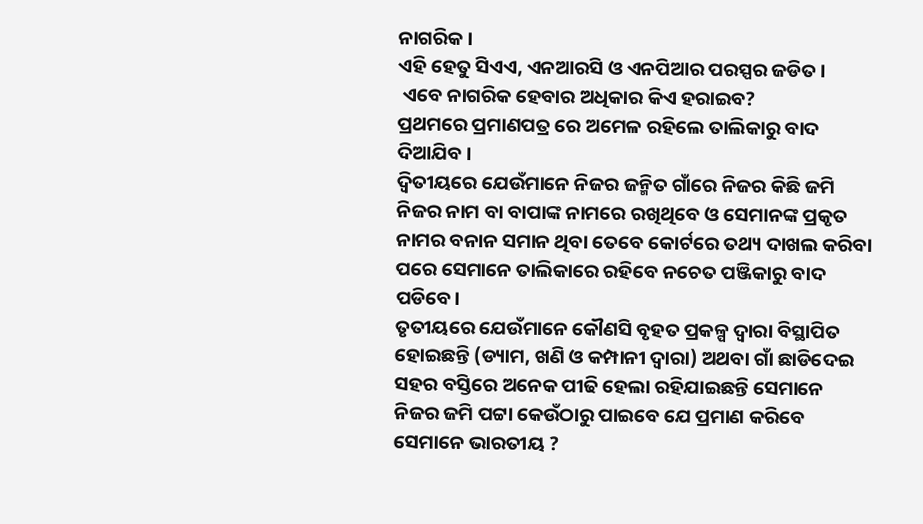ନାଗରିକ ।
ଏହି ହେତୁ ସିଏଏ, ଏନଆରସି ଓ ଏନପିଆର ପରସ୍ପର ଜଡିତ ।
 ଏବେ ନାଗରିକ ହେବାର ଅଧିକାର କିଏ ହରାଇବ?
ପ୍ରଥମରେ ପ୍ରମାଣପତ୍ର ରେ ଅମେଳ ରହିଲେ ତାଲିକାରୁ ବାଦ ଦିଆଯିବ ।
ଦ୍ବିତୀୟରେ ଯେଉଁମାନେ ନିଜର ଜନ୍ମିତ ଗାଁରେ ନିଜର କିଛି ଜମି ନିଜର ନାମ ବା ବାପାଙ୍କ ନାମରେ ରଖିଥିବେ ଓ ସେମାନଙ୍କ ପ୍ରକୃତ ନାମର ବନାନ ସମାନ ଥିବା ତେବେ କୋର୍ଟରେ ତଥ୍ୟ ଦାଖଲ କରିବା ପରେ ସେମାନେ ତାଲିକାରେ ରହିବେ ନଚେତ ପଞ୍ଜିକାରୁ ବାଦ ପଡିବେ।
ତୃତୀୟରେ ଯେଉଁମାନେ କୌଣସି ବୃହତ ପ୍ରକଳ୍ପ ଦ୍ଵାରା ବିସ୍ଥାପିତ ହୋଇଛନ୍ତି (ଡ୍ୟାମ, ଖଣି ଓ କମ୍ପାନୀ ଦ୍ଵାରା) ଅଥବା ଗାଁ ଛାଡିଦେଇ ସହର ବସ୍ତିରେ ଅନେକ ପୀଢି ହେଲା ରହିଯାଇଛନ୍ତି ସେମାନେ ନିଜର ଜମି ପଟ୍ଟା କେଉଁଠାରୁ ପାଇବେ ଯେ ପ୍ରମାଣ କରିବେ ସେମାନେ ଭାରତୀୟ ?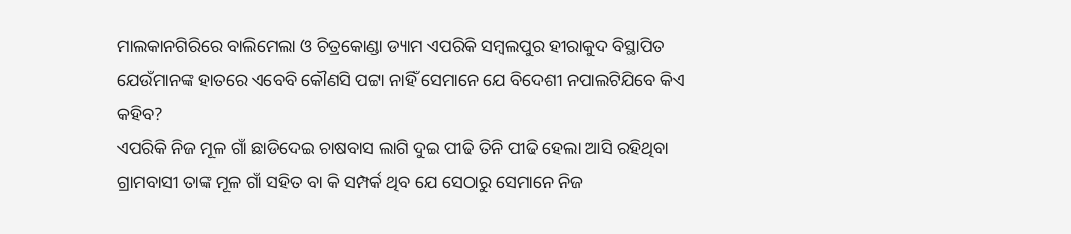ମାଲକାନଗିରିରେ ବାଲିମେଲା ଓ ଚିତ୍ରକୋଣ୍ଡା ଡ୍ୟାମ ଏପରିକି ସମ୍ବଲପୁର ହୀରାକୁଦ ବିସ୍ଥାପିତ ଯେଉଁମାନଙ୍କ ହାତରେ ଏବେବି କୌଣସି ପଟ୍ଟା ନାହିଁ ସେମାନେ ଯେ ବିଦେଶୀ ନପାଲଟିଯିବେ କିଏ କହିବ?
ଏପରିକି ନିଜ ମୂଳ ଗାଁ ଛାଡିଦେଇ ଚାଷବାସ ଲାଗି ଦୁଇ ପୀଢି ତିନି ପୀଢି ହେଲା ଆସି ରହିଥିବା ଗ୍ରାମବାସୀ ତାଙ୍କ ମୂଳ ଗାଁ ସହିତ ବା କି ସମ୍ପର୍କ ଥିବ ଯେ ସେଠାରୁ ସେମାନେ ନିଜ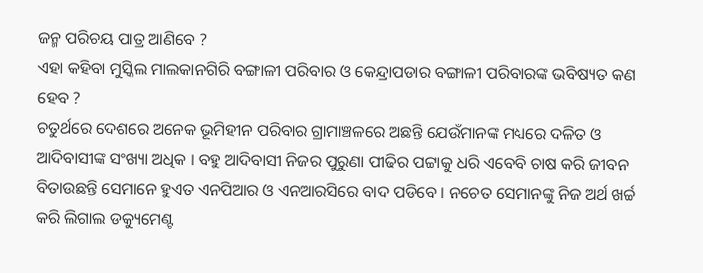ଜନ୍ମ ପରିଚୟ ପାତ୍ର ଆଣିବେ ?
ଏହା କହିବା ମୁସ୍କିଲ ମାଲକାନଗିରି ବଙ୍ଗାଳୀ ପରିବାର ଓ କେନ୍ଦ୍ରାପଡାର ବଙ୍ଗାଳୀ ପରିବାରଙ୍କ ଭବିଷ୍ୟତ କଣ ହେବ ?
ଚତୁର୍ଥରେ ଦେଶରେ ଅନେକ ଭୂମିହୀନ ପରିବାର ଗ୍ରାମାଞ୍ଚଳରେ ଅଛନ୍ତି ଯେଉଁମାନଙ୍କ ମଧ୍ୟରେ ଦଳିତ ଓ ଆଦିବାସୀଙ୍କ ସଂଖ୍ୟା ଅଧିକ । ବହୁ ଆଦିବାସୀ ନିଜର ପୁରୁଣା ପୀଢିର ପଟ୍ଟାକୁ ଧରି ଏବେବି ଚାଷ କରି ଜୀବନ ବିତାଉଛନ୍ତି ସେମାନେ ହୁଏତ ଏନପିଆର ଓ ଏନଆରସିରେ ବାଦ ପଡିବେ । ନଚେତ ସେମାନଙ୍କୁ ନିଜ ଅର୍ଥ ଖର୍ଚ୍ଚ କରି ଲିଗାଲ ଡକ୍ୟୁମେଣ୍ଟ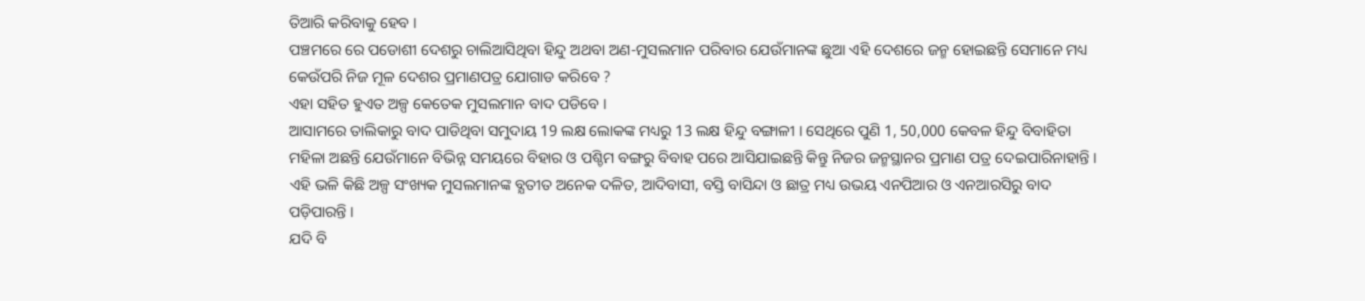ତିଆରି କରିବାକୁ ହେବ ।
ପଞ୍ଚମରେ ରେ ପଡୋଶୀ ଦେଶରୁ ଚାଲିଆସିଥିବା ହିନ୍ଦୁ ଅଥବା ଅଣ-ମୁସଲମାନ ପରିବାର ଯେଉଁମାନଙ୍କ ଛୁଆ ଏହି ଦେଶରେ ଜନ୍ମ ହୋଇଛନ୍ତି ସେମାନେ ମଧ୍ୟ କେଉଁପରି ନିଜ ମୂଳ ଦେଶର ପ୍ରମାଣପତ୍ର ଯୋଗାଡ କରିବେ ?
ଏହା ସହିତ ହୁଏତ ଅଳ୍ପ କେତେକ ମୁସଲମାନ ବାଦ ପଡିବେ ।
ଆସାମରେ ତାଲିକାରୁ ବାଦ ପାଡିଥିବା ସମୁଦାୟ 19 ଲକ୍ଷ ଲୋକଙ୍କ ମଧ୍ୟରୁ 13 ଲକ୍ଷ ହିନ୍ଦୁ ବଙ୍ଗାଳୀ । ସେଥିରେ ପୁଣି 1, 50,000 କେବଳ ହିନ୍ଦୁ ବିବାହିତା ମହିଳା ଅଛନ୍ତି ଯେଉଁମାନେ ବିଭିନ୍ନ ସମୟରେ ବିହାର ଓ ପଶ୍ଚିମ ବଙ୍ଗରୁ ବିବାହ ପରେ ଆସିଯାଇଛନ୍ତି କିନ୍ତୁ ନିଜର ଜନ୍ମସ୍ଥାନର ପ୍ରମାଣ ପତ୍ର ଦେଇପାରିନାହାନ୍ତି ।
ଏହି ଭଳି କିଛି ଅଳ୍ପ ସଂଖ୍ୟକ ମୁସଲମାନଙ୍କ ବ୍ଯତୀତ ଅନେକ ଦଳିତ, ଆଦିବାସୀ, ବସ୍ତି ବାସିନ୍ଦା ଓ ଛାତ୍ର ମଧ୍ୟ ଉଭୟ ଏନପିଆର ଓ ଏନଆରସିରୁ ବାଦ ପଡ଼ିପାରନ୍ତି ।
ଯଦି ବି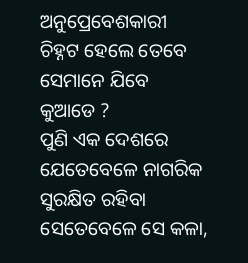ଅନୁପ୍ରେବେଶକାରୀ ଚିହ୍ନଟ ହେଲେ ତେବେ ସେମାନେ ଯିବେ କୁଆଡେ ?
ପୁଣି ଏକ ଦେଶରେ ଯେତେବେଳେ ନାଗରିକ ସୁରକ୍ଷିତ ରହିବା ସେତେବେଳେ ସେ କଳା,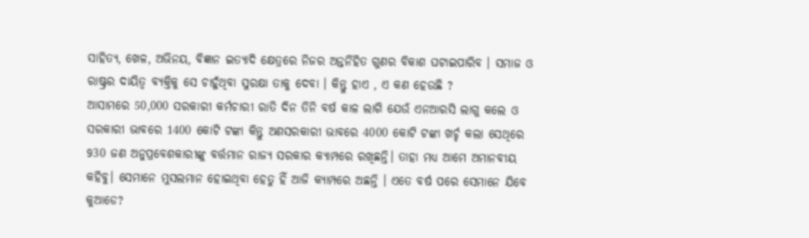ସାହିତ୍ଯ, ଖେଳ, ଅଭିନୟ, ବିଜ୍ଞାନ ଇତ୍ୟାଦି କ୍ଷେତ୍ରରେ ନିଜର ଅନ୍ତର୍ନିହିତ ଗୁଣର ବିକାଶ ଘଟାଇପାରିବ । ସମାଜ ଓ ରାଷ୍ଟ୍ରର ଦାୟିତ୍ଵ ବ୍ୟକ୍ତିକୁ ସେ ଚାହୁଁଥିବା ସୁରକ୍ଷା ତାକୁ ଦେବା । କିନ୍ତୁ ହାଏ , ଏ କଣ ହେଉଛି ?
ଆସାମରେ 50,000 ସରକାରୀ କର୍ମଚାରୀ ରାତି ଦିନ ତିନି ବର୍ଷ କାଳ ଲାଗି ଯେଉଁ ଏନଆରସି ଲାଗୁ କଲେ ଓ ସରକାରୀ ଭାବରେ 1400 କୋଟି ଟଙ୍କା କିନ୍ତୁ ଅଣସରକାରୀ ଭାବରେ 4000 କୋଟି ଟଙ୍କା ଖର୍ଚ୍ଚ କଲା ସେଥିରେ 930 ଜଣ ଅନୁପ୍ରବେଶକାରୀଙ୍କୁ ବର୍ତ୍ତମାନ ରାଜ୍ୟ ସରକାର କ୍ୟାମ୍ପରେ ରଖିଛନ୍ତି। ତାହା ମଧ୍ୟ ଆମେ ଅମାନବୀୟ କହିବୁ। ସେମାନେ ମୁସଲମାନ ହୋଇଥିବା ହେତୁ ହିଁ ଆଜି କ୍ୟାମ୍ପରେ ଅଛନ୍ତି । ଏତେ ବର୍ଷ ପରେ ସେମାନେ ଯିବେ କୁଆଡେ?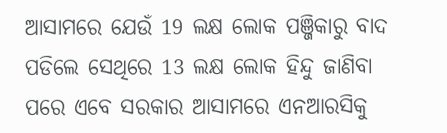ଆସାମରେ ଯେଉଁ 19 ଲକ୍ଷ ଲୋକ ପଞ୍ଜିକାରୁ ବାଦ ପଡିଲେ ସେଥିରେ 13 ଲକ୍ଷ ଲୋକ ହିନ୍ଦୁ ଜାଣିବା ପରେ ଏବେ ସରକାର ଆସାମରେ ଏନଆରସିକୁ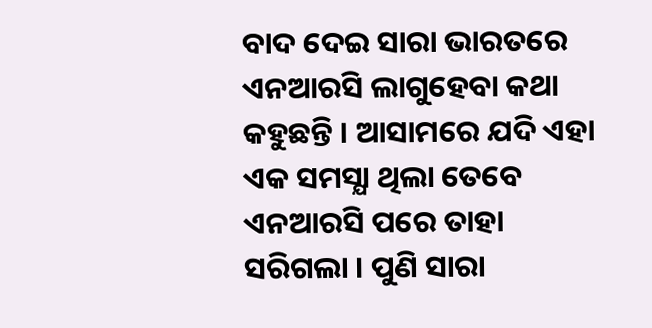ବାଦ ଦେଇ ସାରା ଭାରତରେ ଏନଆରସି ଲାଗୁହେବା କଥା କହୁଛନ୍ତି । ଆସାମରେ ଯଦି ଏହା ଏକ ସମସ୍ଯା ଥିଲା ତେବେ ଏନଆରସି ପରେ ତାହା ସରିଗଲା । ପୁଣି ସାରା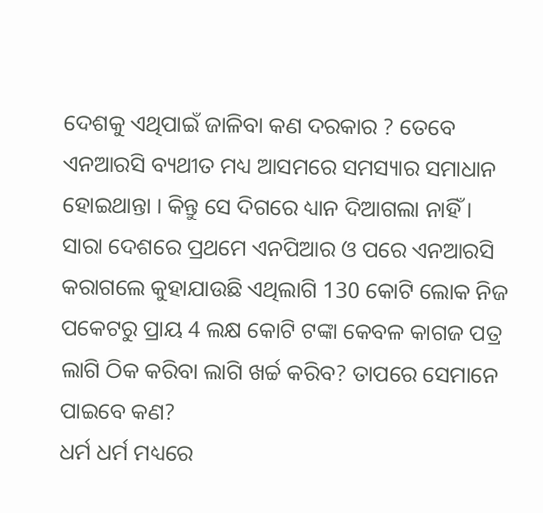ଦେଶକୁ ଏଥିପାଇଁ ଜାଳିବା କଣ ଦରକାର ? ତେବେ ଏନଆରସି ବ୍ୟଥୀତ ମଧ୍ୟ ଆସମରେ ସମସ୍ୟାର ସମାଧାନ ହୋଇଥାନ୍ତା । କିନ୍ତୁ ସେ ଦିଗରେ ଧ୍ୟାନ ଦିଆଗଲା ନାହିଁ ।
ସାରା ଦେଶରେ ପ୍ରଥମେ ଏନପିଆର ଓ ପରେ ଏନଆରସି କରାଗଲେ କୁହାଯାଉଛି ଏଥିଲାଗି 130 କୋଟି ଲୋକ ନିଜ ପକେଟରୁ ପ୍ରାୟ 4 ଲକ୍ଷ କୋଟି ଟଙ୍କା କେବଳ କାଗଜ ପତ୍ର ଲାଗି ଠିକ କରିବା ଲାଗି ଖର୍ଚ୍ଚ କରିବ? ତାପରେ ସେମାନେ ପାଇବେ କଣ?
ଧର୍ମ ଧର୍ମ ମଧ୍ୟରେ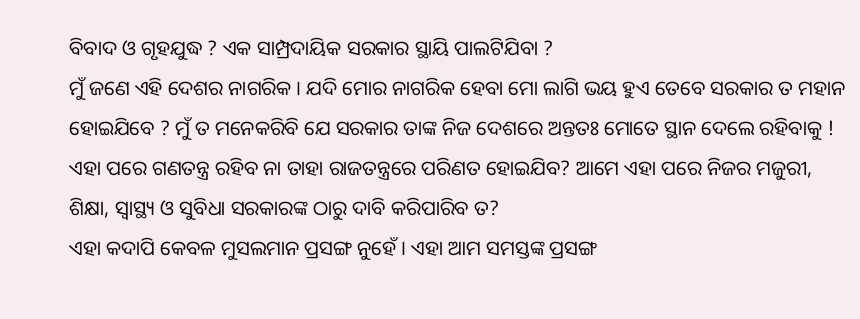ବିବାଦ ଓ ଗୃହଯୁଦ୍ଧ ? ଏକ ସାମ୍ପ୍ରଦାୟିକ ସରକାର ସ୍ଥାୟି ପାଲଟିଯିବା ?
ମୁଁ ଜଣେ ଏହି ଦେଶର ନାଗରିକ । ଯଦି ମୋର ନାଗରିକ ହେବା ମୋ ଲାଗି ଭୟ ହୁଏ ତେବେ ସରକାର ତ ମହାନ ହୋଇଯିବେ ? ମୁଁ ତ ମନେକରିବି ଯେ ସରକାର ତାଙ୍କ ନିଜ ଦେଶରେ ଅନ୍ତତଃ ମୋତେ ସ୍ଥାନ ଦେଲେ ରହିବାକୁ !
ଏହା ପରେ ଗଣତନ୍ତ୍ର ରହିବ ନା ତାହା ରାଜତନ୍ତ୍ରରେ ପରିଣତ ହୋଇଯିବ? ଆମେ ଏହା ପରେ ନିଜର ମଜୁରୀ, ଶିକ୍ଷା, ସ୍ୱାସ୍ଥ୍ୟ ଓ ସୁବିଧା ସରକାରଙ୍କ ଠାରୁ ଦାବି କରିପାରିବ ତ?
ଏହା କଦାପି କେବଳ ମୁସଲମାନ ପ୍ରସଙ୍ଗ ନୁହେଁ । ଏହା ଆମ ସମସ୍ତଙ୍କ ପ୍ରସଙ୍ଗ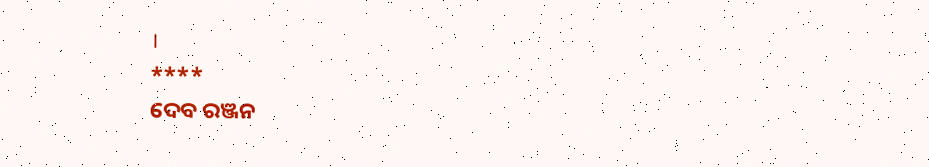।
****
ଦେବ ରଞ୍ଜନ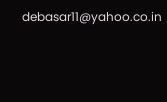debasar11@yahoo.co.in